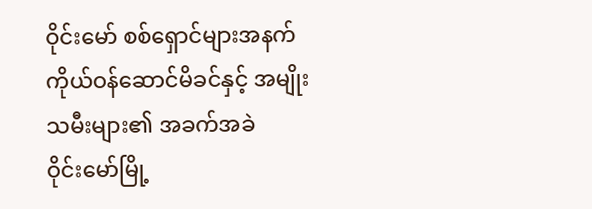ဝိုင်းမော် စစ်ရှောင်များအနက် ကိုယ်ဝန်ဆောင်မိခင်နှင့် အမျိုးသမီးများ၏ အခက်အခဲ
ဝိုင်းမော်မြို့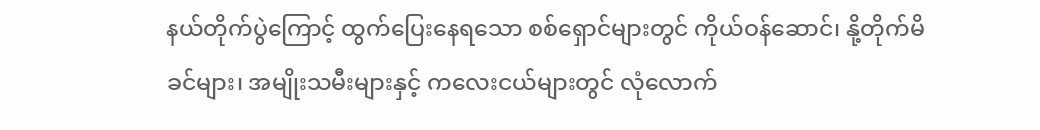နယ်တိုက်ပွဲကြောင့် ထွက်ပြေးနေရသော စစ်ရှောင်များတွင် ကိုယ်ဝန်ဆောင်၊ နို့တိုက်မိခင်များ၊ အမျိုးသမီးများနှင့် ကလေးငယ်များတွင် လုံလောက်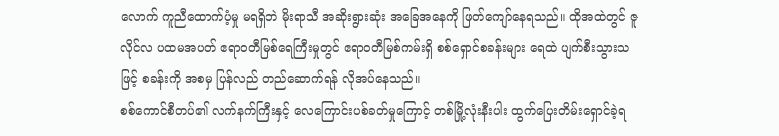လောက် ကူညီထောက်ပံ့မှု မရရှိဘဲ မိုးရာသီ အဆိုးရွားဆုံး အခြေအနေကို ဖြတ်ကျော်နေရသည်။ ထိုအထဲတွင် ဇူလိုင်လ ပထမအပတ် ဧရာဝတီမြစ်ရေကြီးမှုတွင် ဧရာဝတီမြစ်ကမ်းရှိ စစ်ရှောင်စခန်းများ ရေထဲ ပျက်စီးသွားသဖြင့် စခန်းကို အစမှ ပြန်လည် တည်ဆောက်ရန် လိုအပ်နေသည်။
စစ်ကောင်စီတပ်၏ လက်နက်ကြီးနှင့် လေကြောင်းပစ်ခတ်မှုကြောင့် တစ်မြို့လုံးနီးပါး ထွက်ပြေးတိမ်းရှောင်ခဲ့ရ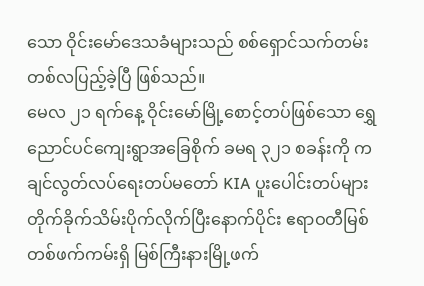သော ဝိုင်းမော်ဒေသခံများသည် စစ်ရှောင်သက်တမ်း တစ်လပြည့်ခဲ့ပြီ ဖြစ်သည်။
မေလ ၂၁ ရက်နေ့ ဝိုင်းမော်မြို့စောင့်တပ်ဖြစ်သော ရွှေညောင်ပင်ကျေးရွာအခြေစိုက် ခမရ ၃၂၁ စခန်းကို ကချင်လွတ်လပ်ရေးတပ်မတော် KIA ပူးပေါင်းတပ်များ တိုက်ခိုက်သိမ်းပိုက်လိုက်ပြီးနောက်ပိုင်း ဧရာဝတီမြစ်တစ်ဖက်ကမ်းရှိ မြစ်ကြီးနားမြို့ဖက်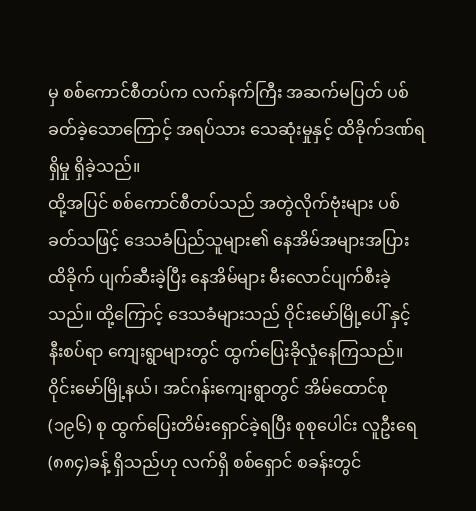မှ စစ်ကောင်စီတပ်က လက်နက်ကြီး အဆက်မပြတ် ပစ်ခတ်ခဲ့သောကြောင့် အရပ်သား သေဆုံးမှုနှင့် ထိခိုက်ဒဏ်ရရှိမှု ရှိခဲ့သည်။
ထို့အပြင် စစ်ကောင်စီတပ်သည် အတွဲလိုက်ဗုံးများ ပစ်ခတ်သဖြင့် ဒေသခံပြည်သူများ၏ နေအိမ်အများအပြား ထိခိုက် ပျက်ဆီးခဲ့ပြီး နေအိမ်များ မီးလောင်ပျက်စီးခဲ့သည်။ ထို့ကြောင့် ဒေသခံများသည် ဝိုင်းမော်မြို့ပေါ် နှင့် နီးစပ်ရာ ကျေးရွာများတွင် ထွက်ပြေးခိုလှုံနေကြသည်။
ဝိုင်းမော်မြို့နယ်၊ အင်ဂန်းကျေးရွာတွင် အိမ်ထောင်စု (၁၉၆) စု ထွက်ပြေးတိမ်းရှောင်ခဲ့ရပြီး စုစုပေါင်း လူဦးရေ (၈၈၄)ခန့် ရှိသည်ဟု လက်ရှိ စစ်ရှောင် စခန်းတွင်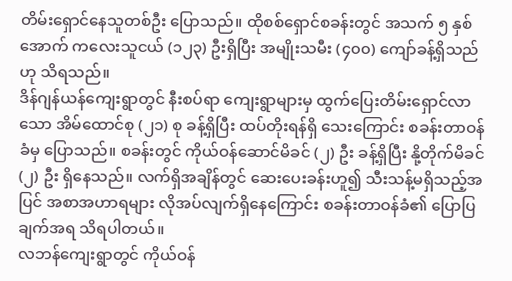တိမ်းရှောင်နေသူတစ်ဦး ပြောသည်။ ထိုစစ်ရှောင်စခန်းတွင် အသက် ၅ နှစ်အောက် ကလေးသူငယ် (၁၂၃) ဦးရှိပြီး အမျိုးသမီး (၄၀၀) ကျော်ခန့်ရှိသည်ဟု သိရသည်။
ဒိန်ဂျန်ယန်ကျေးရွာတွင် နီးစပ်ရာ ကျေးရွာများမှ ထွက်ပြေးတိမ်းရှောင်လာသော အိမ်ထောင်စု (၂၁) စု ခန့်ရှိပြီး ထပ်တိုးရန်ရှိ သေးကြောင်း စခန်းတာဝန်ခံမှ ပြောသည်။ စခန်းတွင် ကိုယ်ဝန်ဆောင်မိခင် (၂) ဦး ခန့်ရှိပြီး နို့တိုက်မိခင် (၂) ဦး ရှိနေသည်။ လက်ရှိအချိန်တွင် ဆေးပေးခန်းဟူ၍ သီးသန့်မရှိသည့်အပြင် အစာအဟာရများ လိုအပ်လျက်ရှိနေကြောင်း စခန်းတာဝန်ခံ၏ ပြောပြချက်အရ သိရပါတယ်။
လဘန်ကျေးရွာတွင် ကိုယ်ဝန်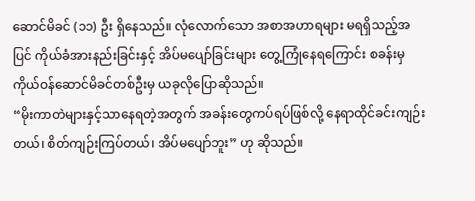ဆောင်မိခင် (၁၁) ဦး ရှိနေသည်။ လုံလောက်သော အစာအဟာရများ မရရှိသည့်အပြင် ကိုယ်ခံအားနည်းခြင်းနှင့် အိပ်မပျော်ခြင်းများ တွေ့ကြုံနေရကြောင်း စခန်းမှ ကိုယ်ဝန်ဆောင်မိခင်တစ်ဦးမှ ယခုလိုပြောဆိုသည်။
“မိုးကာတဲများနှင့်သာနေရတဲ့အတွက် အခန်းတွေကပ်ရပ်ဖြစ်လို့ နေရာထိုင်ခင်းကျဉ်းတယ်၊ စိတ်ကျဉ်းကြပ်တယ်၊ အိပ်မပျော်ဘူး” ဟု ဆိုသည်။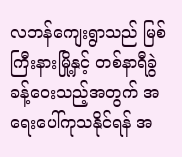လဘန်ကျေးရွာသည် မြစ်ကြီးနားမြို့နှင့် တစ်နာရီခွဲခန့်ဝေးသည့်အတွက် အရေးပေါ်ကုသနိုင်ရန် အ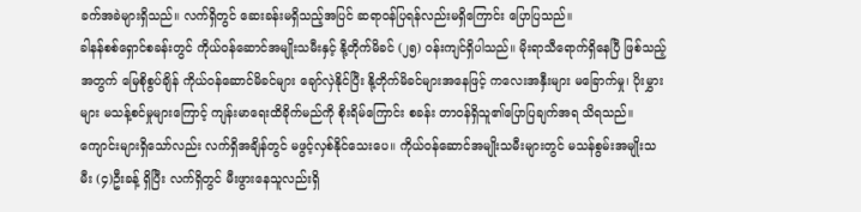ခက်အခဲများရှိသည်။ လက်ရှိတွင် ဆေးခန်းမရှိသည့်အပြင် ဆရာဝန်ပြရန်လည်းမရှိကြောင်း ပြောပြသည်။
ခါနန်စစ်ရှောင်စခန်းတွင် ကိုယ်ဝန်ဆောင်အမျိုးသမီးနှင့် နို့တိုက်မိခင် (၂၅) ဝန်းကျင်ရှိပါသည်။ မိုးရာသီရောက်ရှိနေပြီ ဖြစ်သည့်အတွက် မြေစိုစွပ်ချိန် ကိုယ်ဝန်ဆောင်မိခင်များ ချော်လှဲနိုင်ပြီး နို့တိုက်မိခင်များအနေဖြင့် ကလေးအနှီးများ မခြောက်မှု၊ ပိုးမွှားများ မသန့်စင်မှုများကြောင့် ကျန်းမာရေးထိခိုက်မည်ကို စိုးရိမ်ကြောင်း စခန်း တာဝန်ရှိသူ၏ပြောပြချက်အရ သိရသည်။
ကျောင်းများရှိသော်လည်း လက်ရှိအချိန်တွင် မဖွင့်လှစ်နိုင်သေးပေ။ ကိုယ်ဝန်ဆောင်အမျိုးသမီးများတွင် မသန်စွမ်းအမျိုးသမီး (၄)ဦးခန့် ရှိပြီး လက်ရှိတွင် မီးဖွားနေသူလည်းရှိ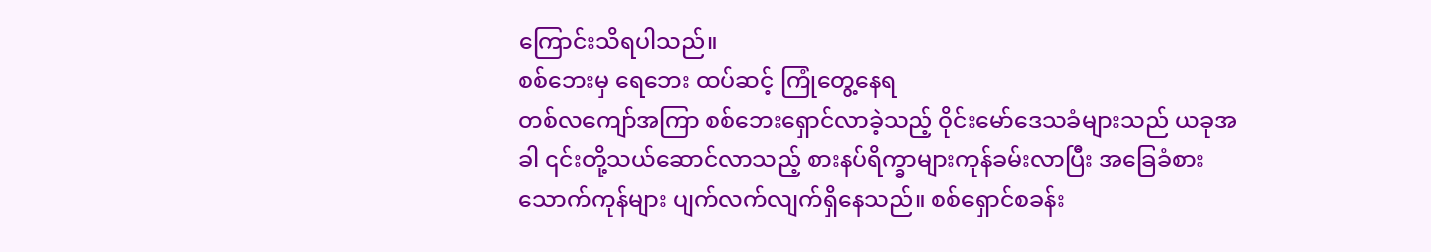ကြောင်းသိရပါသည်။
စစ်ဘေးမှ ရေဘေး ထပ်ဆင့် ကြုံတွေ့နေရ
တစ်လကျော်အကြာ စစ်ဘေးရှောင်လာခဲ့သည့် ဝိုင်းမော်ဒေသခံများသည် ယခုအခါ ၎င်းတို့သယ်ဆောင်လာသည့် စားနပ်ရိက္ခာများကုန်ခမ်းလာပြီး အခြေခံစားသောက်ကုန်များ ပျက်လက်လျက်ရှိနေသည်။ စစ်ရှောင်စခန်း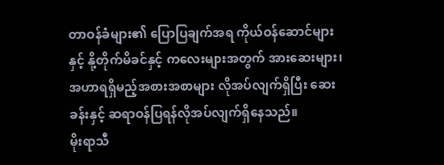တာဝန်ခံများ၏ ပြောပြချက်အရ ကိုယ်ဝန်ဆောင်များနှင့် နို့တိုက်မိခင်နှင့် ကလေးများအတွက် အားဆေးများ၊ အဟာရရှိမည့်အစားအစာများ လိုအပ်လျက်ရှိပြီး ဆေးခန်းနှင့် ဆရာဝန်ပြရန်လိုအပ်လျက်ရှိနေသည်။
မိုးရာသီ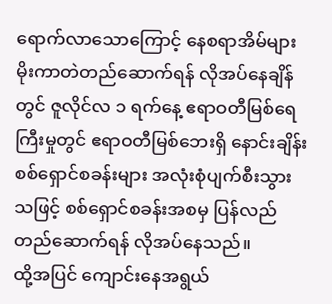ရောက်လာသောကြောင့် နေစရာအိမ်များ မိုးကာတဲတည်ဆောက်ရန် လိုအပ်နေချိန်တွင် ဇူလိုင်လ ၁ ရက်နေ့ ဧရာဝတီမြစ်ရေကြီးမှုတွင် ဧရာဝတီမြစ်ဘေးရှိ နောင်းချိန်းစစ်ရှောင်စခန်းများ အလုံးစုံပျက်စီးသွားသဖြင့် စစ်ရှောင်စခန်းအစမှ ပြန်လည်တည်ဆောက်ရန် လိုအပ်နေသည်။
ထို့အပြင် ကျောင်းနေအရွယ်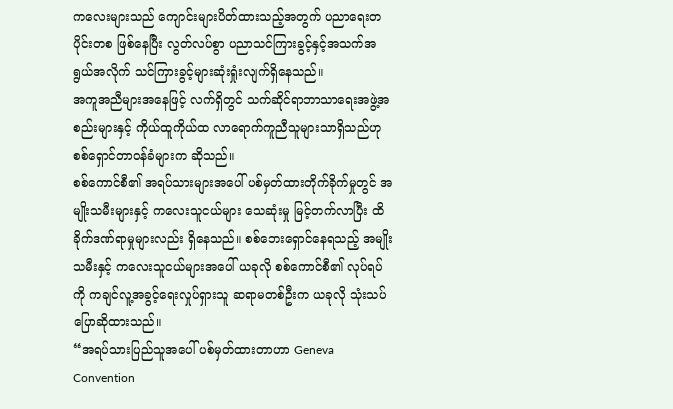ကလေးများသည် ကျောင်းများပိတ်ထားသည့်အတွက် ပညာရေးတပိုင်းတစ ဖြစ်နေပြီး လွတ်လပ်စွာ ပညာသင်ကြားခွင့်နှင့်အသက်အရွယ်အလိုက် သင်ကြားခွင့်များဆုံးရှုံးလျက်ရှိနေသည်။
အကူအညီများအနေဖြင့် လက်ရှိတွင် သက်ဆိုင်ရာဘာသာရေးအဖွဲ့အစည်းများနှင့် ကိုယ်ထူကိုယ်ထ လာရောက်ကူညီသူများသာရှိသည်ဟု စစ်ရှောင်တာဝန်ခံများက ဆိုသည်။
စစ်ကောင်စီ၏ အရပ်သားများအပေါ် ပစ်မှတ်ထားတိုက်ခိုက်မှုတွင် အမျိုးသမီးများနှင့် ကလေးသူငယ်များ သေဆုံးမှု မြင့်တက်လာပြီး ထိခိုက်ဒဏ်ရာမှုများလည်း ရှိနေသည်။ စစ်ဘေးရှောင်နေရသည့် အမျိုးသမီးနှင့် ကလေးသူငယ်များအပေါ် ယခုလို စစ်ကောင်စီ၏ လုပ်ရပ်ကို ကချင်လူ့အခွင့်ရေးလှုပ်ရှားသူ ဆရာမတစ်ဦးက ယခုလို သုံးသပ် ပြောဆိုထားသည်။
“အရပ်သားပြည်သူအပေါ် ပစ်မှတ်ထားတာဟာ Geneva Convention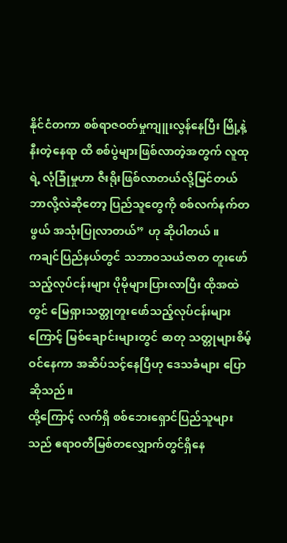နိုင်ငံတကာ စစ်ရာဇဝတ်မှုကျူးလွန်နေပြီး မြို့နဲ့နီးတဲ့နေရာ ထိ စစ်ပွဲများဖြစ်လာတဲ့အတွက် လူထုရဲ့ လုံခြုံမှုဟာ ဇီးရိုးဖြစ်လာတယ်လို့မြင်တယ် ဘာလို့လဲဆိုတော့ ပြည်သူတွေကို စစ်လက်နက်တဖွယ် အသုံးပြုလာတယ်” ဟု ဆိုပါတယ်။
ကချင်ပြည်နယ်တွင် သဘာဝသယံဇာတ တူးဖော်သည့်လုပ်ငန်းများ ပိုမိုများပြားလာပြီး ထိုအထဲတွင် မြေရှားသတ္တုတူးဖော်သည့်လုပ်ငန်းများကြောင့် မြစ်ချောင်းများတွင် ဓာတု သတ္တုများစိမ့်ဝင်နေကာ အဆိပ်သင့်နေပြီဟု ဒေသခံများ ပြောဆိုသည်။
ထို့ကြောင့် လက်ရှိ စစ်ဘေးရှောင်ပြည်သူများသည် ဧရာဝတီမြစ်တလျှောက်တွင်ရှိနေ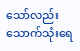သော်လည်း သောက်သုံးရေ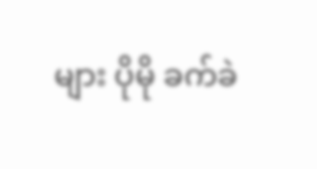များ ပိုမို ခက်ခဲ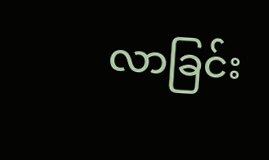လာခြင်း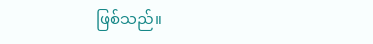ဖြစ်သည်။